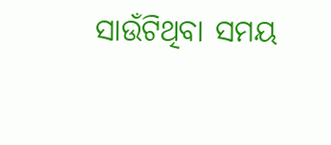ସାଉଁଟିଥିବା ସମୟ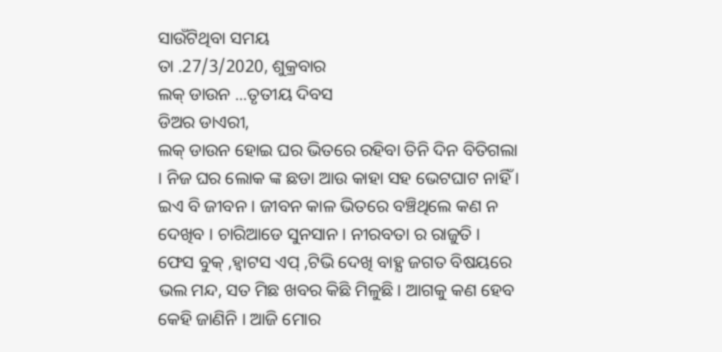ସାଉଁଟିଥିବା ସମୟ
ତା .27/3/2020, ଶୁକ୍ରବାର
ଲକ୍ ଡାଉନ ...ତୃତୀୟ ଦିବସ
ଡିଅର ଡାଏରୀ,
ଲକ୍ ଡାଉନ ହୋଇ ଘର ଭିତରେ ରହିବା ତିନି ଦିନ ବିତିଗଲା । ନିଜ ଘର ଲୋକ ଙ୍କ ଛଡା ଆଉ କାହା ସହ ଭେଟଘାଟ ନାହିଁ । ଇଏ ବି ଜୀବନ । ଜୀବନ କାଳ ଭିତରେ ବଞ୍ଚିଥିଲେ କଣ ନ ଦେଖିବ । ଚାରିଆଡେ ସୁନସାନ । ନୀରବତା ର ରାଜୁତି । ଫେସ ବୁକ୍ ,ହ୍ବାଟସ ଏପ୍ ,ଟିଭି ଦେଖି ବାହ୍ଯ ଜଗତ ବିଷୟରେ ଭଲ ମନ୍ଦ, ସତ ମିଛ ଖବର କିଛି ମିଳୁଛି । ଆଗକୁ କଣ ହେବ କେହି ଜାଣିନି । ଆଜି ମୋର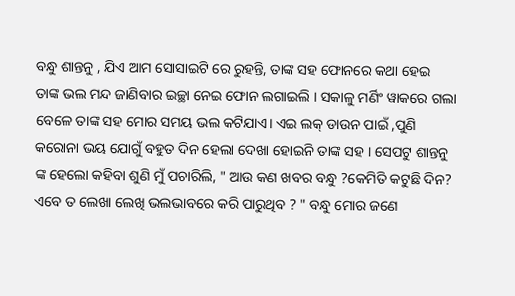ବନ୍ଧୁ ଶାନ୍ତନୁ , ଯିଏ ଆମ ସୋସାଇଟି ରେ ରୁହନ୍ତି, ତାଙ୍କ ସହ ଫୋନରେ କଥା ହେଇ ତାଙ୍କ ଭଲ ମନ୍ଦ ଜାଣିବାର ଇଚ୍ଛା ନେଇ ଫୋନ ଲଗାଇଲି । ସକାଳୁ ମର୍ଣିଂ ୱାକରେ ଗଲା ବେଳେ ତାଙ୍କ ସହ ମୋର ସମୟ ଭଲ କଟିଯାଏ। ଏଇ ଲକ୍ ଡାଉନ ପାଇଁ ,ପୁଣି କରୋନା ଭୟ ଯୋଗୁଁ ବହୁତ ଦିନ ହେଲା ଦେଖା ହୋଇନି ତାଙ୍କ ସହ । ସେପଟୁ ଶାନ୍ତନୁ ଙ୍କ ହେଲୋ କହିବା ଶୁଣି ମୁଁ ପଚାରିଲି, " ଆଉ କଣ ଖବର ବନ୍ଧୁ ?କେମିତି କଟୁଛି ଦିନ? ଏବେ ତ ଲେଖା ଲେଖି ଭଲଭାବରେ କରି ପାରୁଥିବ ? " ବନ୍ଧୁ ମୋର ଜଣେ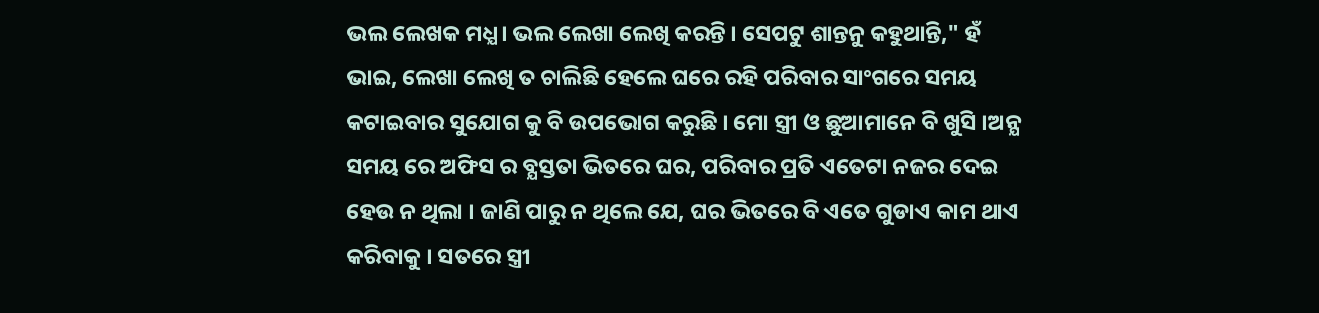ଭଲ ଲେଖକ ମଧ୍ଯ। ଭଲ ଲେଖା ଲେଖି କରନ୍ତି । ସେପଟୁ ଶାନ୍ତନୁ କହୁଥାନ୍ତି," ହଁ ଭାଇ, ଲେଖା ଲେଖି ତ ଚାଲିଛି ହେଲେ ଘରେ ରହି ପରିବାର ସାଂଗରେ ସମୟ କଟାଇବାର ସୁଯୋଗ କୁ ବି ଉପଭୋଗ କରୁଛି । ମୋ ସ୍ତ୍ରୀ ଓ ଛୁଆମାନେ ବି ଖୁସି ।ଅନ୍ଯ ସମୟ ରେ ଅଫିସ ର ବ୍ଯସ୍ତତା ଭିତରେ ଘର, ପରିବାର ପ୍ରତି ଏତେଟା ନଜର ଦେଇ ହେଉ ନ ଥିଲା । ଜାଣି ପାରୁ ନ ଥିଲେ ଯେ, ଘର ଭିତରେ ବି ଏତେ ଗୁଡାଏ କାମ ଥାଏ କରିବାକୁ । ସତରେ ସ୍ତ୍ରୀ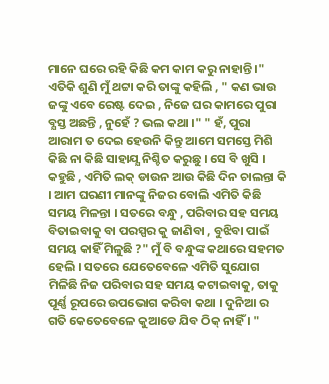ମାନେ ଘରେ ରହି କିଛି କମ କାମ କରୁ ନାହାନ୍ତି ।" ଏତିକି ଶୁଣି ମୁଁ ଥଟ୍ଟା କରି ତାଙ୍କୁ କହିଲି , " କଣ ଭାଉ
ଜଙ୍କୁ ଏବେ ରେଷ୍ଟ ଦେଇ , ନିଜେ ଘର କାମରେ ପୁରା ବ୍ଯସ୍ତ ଅଛନ୍ତି , ନୁହେଁ ? ଭଲ କଥା ।" " ହଁ, ପୁରା ଆରାମ ତ ଦେଇ ହେଉନି କିନ୍ତୁ ଆମେ ସମସ୍ତେ ମିଶି କିଛି ନା କିଛି ସାହାଯ୍ଯ ନିଶ୍ଚିତ କରୁଛୁ । ସେ ବି ଖୁସି । କହୁଛି , ଏମିତି ଲକ୍ ଡାଉନ ଆଉ କିଛି ଦିନ ଚାଲନ୍ତା କି । ଆମ ଘରଣୀ ମାନଙ୍କୁ ନିଜର ବୋଲି ଏମିତି କିଛି ସମୟ ମିଳନ୍ତା । ସତରେ ବନ୍ଧୁ , ପରିବାର ସହ ସମୟ ବିତାଇବାକୁ ବା ପରସ୍ପର କୁ ଜାଣିବା , ବୁଝିବା ପାଇଁ ସମୟ କାହିଁ ମିଳୁଛି ?" ମୁଁ ବି ବନ୍ଧୁଙ୍କ କଥାରେ ସହମତ ହେଲି । ସତରେ ଯେତେବେଳେ ଏମିତି ସୁଯୋଗ ମିଳିଛି ନିଜ ପରିବାର ସହ ସମୟ କଟାଇବାକୁ, ତାକୁ ପୂର୍ଣ୍ଣ ରୂପରେ ଉପଭୋଗ କରିବା କଥା । ଦୁନିଆ ର ଗତି କେତେବେଳେ କୁଆଡେ ଯିବ ଠିକ୍ ନାହିଁ । "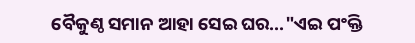ବୈକୁଣ୍ଠ ସମାନ ଆହା ସେଇ ଘର..."ଏଇ ପଂକ୍ତି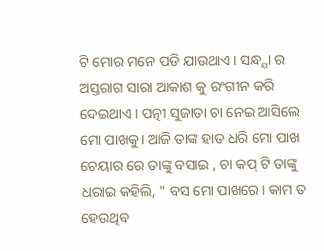ଟି ମୋର ମନେ ପଡି ଯାଉଥାଏ । ସନ୍ଧ୍ଯା ର ଅସ୍ତରାଗ ସାରା ଆକାଶ କୁ ରଂଗୀନ କରି ଦେଇଥାଏ । ପତ୍ନୀ ସୁଜାତା ଚା ନେଇ ଆସିଲେ ମୋ ପାଖକୁ। ଆଜି ତାଙ୍କ ହାତ ଧରି ମୋ ପାଖ ଚେୟାର ରେ ତାଙ୍କୁ ବସାଇ , ଚା କପ୍ ଟି ତାଙ୍କୁ ଧରାଇ କହିଲି, " ବସ ମୋ ପାଖରେ। କାମ ତ ହେଉଥିବ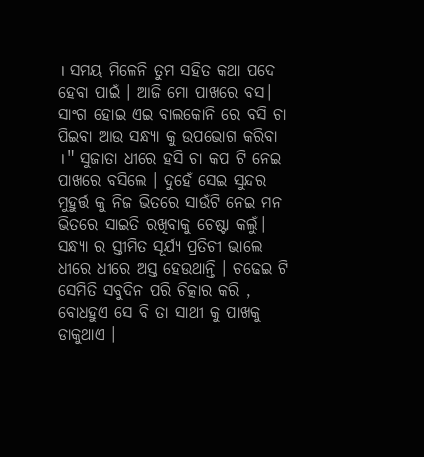। ସମୟ ମିଳେନି ତୁମ ସହିତ କଥା ପଦେ ହେବା ପାଇଁ । ଆଜି ମୋ ପାଖରେ ବସ। ସାଂଗ ହୋଇ ଏଇ ବାଲକୋନି ରେ ବସି ଚା ପିଇବା ଆଉ ସନ୍ଧ୍ଯା କୁ ଉପଭୋଗ କରିବା ।" ସୁଜାତା ଧୀରେ ହସି ଚା କପ ଟି ନେଇ ପାଖରେ ବସିଲେ । ଦୁହେଁ ସେଇ ସୁନ୍ଦର ମୁହୁର୍ତ୍ତ କୁ ନିଜ ଭିତରେ ସାଉଁଟି ନେଇ ମନ ଭିତରେ ସାଇତି ରଖିବାକୁ ଚେଷ୍ଟା କଲୁଁ। ସନ୍ଧ୍ଯା ର ସ୍ତୀମିତ ସୂର୍ଯ୍ୟ ପ୍ରତିଚୀ ଭାଲେ ଧୀରେ ଧୀରେ ଅସ୍ତ ହେଉଥାନ୍ତି । ଚଢେଇ ଟି ସେମିତି ସବୁଦିନ ପରି ଚିତ୍କାର କରି , ବୋଧହୁଏ ସେ ବି ତା ସାଥୀ କୁ ପାଖକୁ ଡାକୁଥାଏ ।